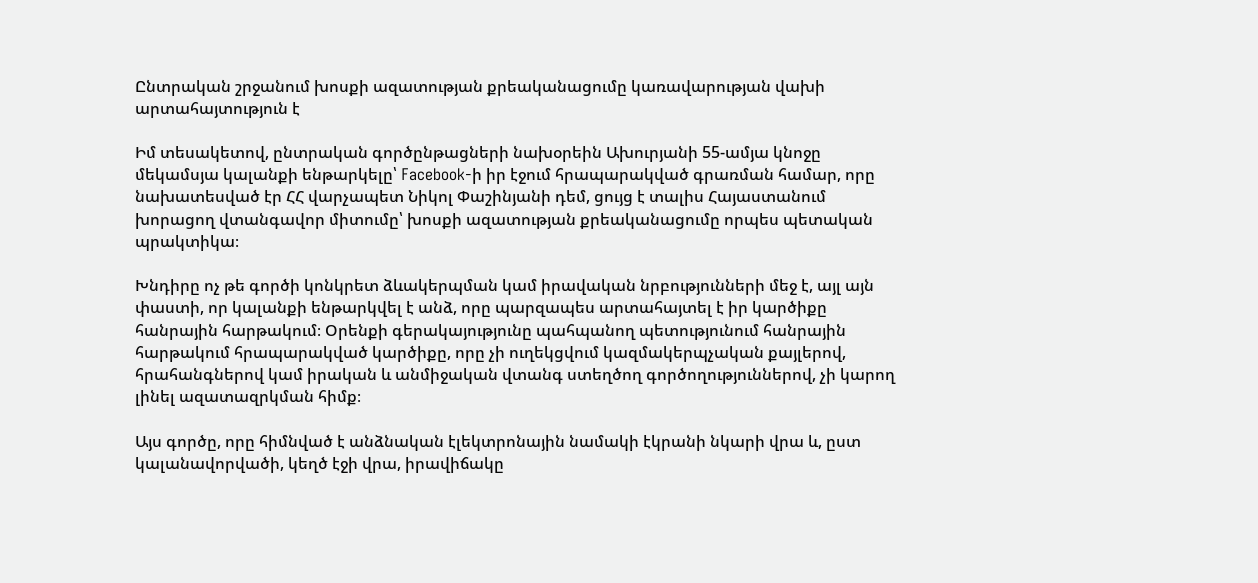Ընտրական շրջանում խոսքի ազատության քրեականացումը կառավարության վախի արտահայտություն է

Իմ տեսակետով, ընտրական գործընթացների նախօրեին Ախուրյանի 55-ամյա կնոջը մեկամսյա կալանքի ենթարկելը՝ Facebook-ի իր էջում հրապարակված գրառման համար, որը նախատեսված էր ՀՀ վարչապետ Նիկոլ Փաշինյանի դեմ, ցույց է տալիս Հայաստանում խորացող վտանգավոր միտումը՝ խոսքի ազատության քրեականացումը որպես պետական պրակտիկա։

Խնդիրը ոչ թե գործի կոնկրետ ձևակերպման կամ իրավական նրբությունների մեջ է, այլ այն փաստի, որ կալանքի ենթարկվել է անձ, որը պարզապես արտահայտել է իր կարծիքը հանրային հարթակում։ Օրենքի գերակայությունը պահպանող պետությունում հանրային հարթակում հրապարակված կարծիքը, որը չի ուղեկցվում կազմակերպչական քայլերով, հրահանգներով կամ իրական և անմիջական վտանգ ստեղծող գործողություններով, չի կարող լինել ազատազրկման հիմք։

Այս գործը, որը հիմնված է անձնական էլեկտրոնային նամակի էկրանի նկարի վրա և, ըստ կալանավորվածի, կեղծ էջի վրա, իրավիճակը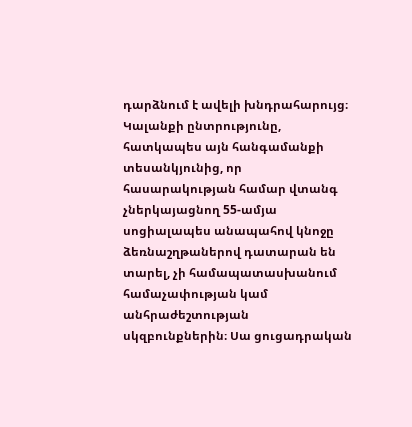դարձնում է ավելի խնդրահարույց։ Կալանքի ընտրությունը, հատկապես այն հանգամանքի տեսանկյունից, որ հասարակության համար վտանգ չներկայացնող 55-ամյա սոցիալապես անապահով կնոջը ձեռնաշղթաներով դատարան են տարել, չի համապատասխանում համաչափության կամ անհրաժեշտության սկզբունքներին։ Սա ցուցադրական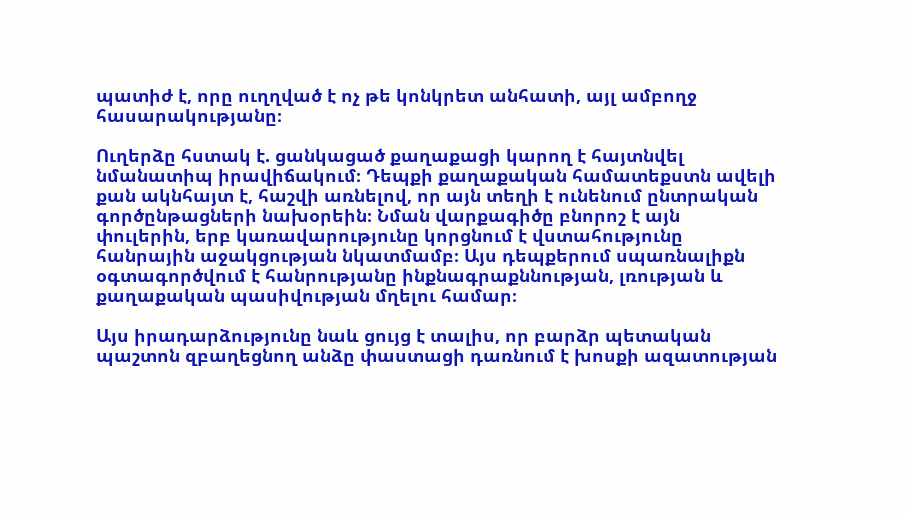պատիժ է, որը ուղղված է ոչ թե կոնկրետ անհատի, այլ ամբողջ հասարակությանը։

Ուղերձը հստակ է. ցանկացած քաղաքացի կարող է հայտնվել նմանատիպ իրավիճակում։ Դեպքի քաղաքական համատեքստն ավելի քան ակնհայտ է, հաշվի առնելով, որ այն տեղի է ունենում ընտրական գործընթացների նախօրեին։ Նման վարքագիծը բնորոշ է այն փուլերին, երբ կառավարությունը կորցնում է վստահությունը հանրային աջակցության նկատմամբ։ Այս դեպքերում սպառնալիքն օգտագործվում է հանրությանը ինքնագրաքննության, լռության և քաղաքական պասիվության մղելու համար։

Այս իրադարձությունը նաև ցույց է տալիս, որ բարձր պետական պաշտոն զբաղեցնող անձը փաստացի դառնում է խոսքի ազատության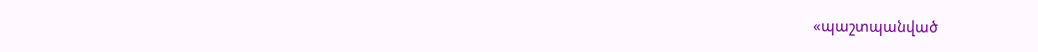«պաշտպանված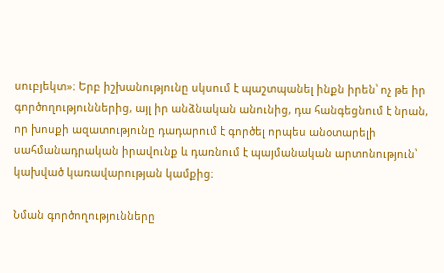սուբյեկտ»։ Երբ իշխանությունը սկսում է պաշտպանել ինքն իրեն՝ ոչ թե իր գործողություններից, այլ իր անձնական անունից, դա հանգեցնում է նրան, որ խոսքի ազատությունը դադարում է գործել որպես անօտարելի սահմանադրական իրավունք և դառնում է պայմանական արտոնություն՝ կախված կառավարության կամքից։

Նման գործողությունները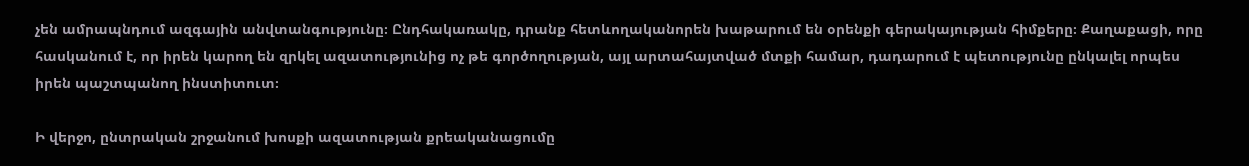չեն ամրապնդում ազգային անվտանգությունը։ Ընդհակառակը, դրանք հետևողականորեն խաթարում են օրենքի գերակայության հիմքերը։ Քաղաքացի, որը հասկանում է, որ իրեն կարող են զրկել ազատությունից ոչ թե գործողության, այլ արտահայտված մտքի համար, դադարում է պետությունը ընկալել որպես իրեն պաշտպանող ինստիտուտ։

Ի վերջո, ընտրական շրջանում խոսքի ազատության քրեականացումը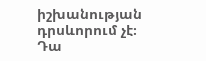իշխանության դրսևորում չէ։ Դա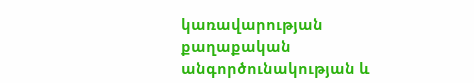կառավարության քաղաքական անգործունակության և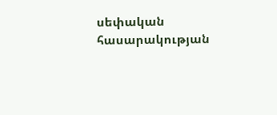սեփական հասարակության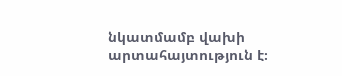նկատմամբ վախի արտահայտություն է։